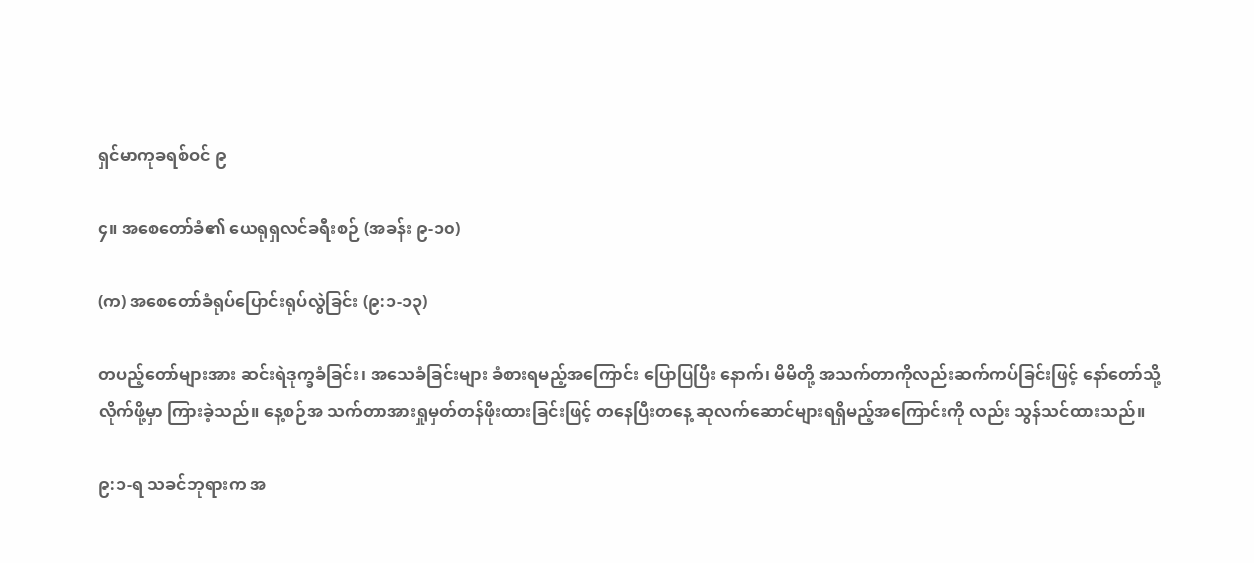ရှင်မာကုခရစ်ဝင် ၉

၄။ အစေတော်ခံ၏ ယေရုရှလင်ခရီးစဉ် (အခန်း ၉-၁၀)

(က) အစေတော်ခံရုပ်ပြောင်းရုပ်လွဲခြင်း (၉:၁-၁၃)

တပည့်တော်များအား ဆင်းရဲဒုက္ခခံခြင်း၊ အသေခံခြင်းများ ခံစားရမည့်အကြောင်း ပြောပြပြီး နောက်၊ မိမိတို့ အသက်တာကိုလည်းဆက်ကပ်ခြင်းဖြင့် နော်တော်သို့ လိုက်ဖို့မှာ ကြားခဲ့သည်။ နေ့စဉ်အ သက်တာအားရှုမှတ်တန်ဖိုးထားခြင်းဖြင့် တနေပြီးတနေ့ ဆုလက်ဆောင်များရရှိမည့်အကြောင်းကို လည်း သွန်သင်ထားသည်။

၉:၁-ရ သခင်ဘုရားက အ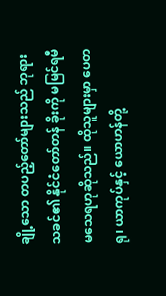ချို့သော တပည့်တော်များသည် ဘုရားသခင်၏ နိုင်ငံတော်တန် ခိုးကို မမြင်ရမီ မသေရဟုဆိုသည်။ ထိုသူများမှာ ပေတရု၊ ယာကုပ်နှင့် ယောဟန်တို့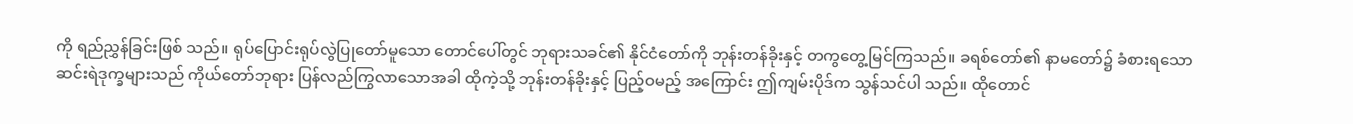ကို ရည်ညွှန်ခြင်းဖြစ် သည်။ ရုပ်ပြောင်းရုပ်လွဲပြုတော်မူသော တောင်ပေါ်တွင် ဘုရားသခင်၏ နိုင်ငံတော်ကို ဘုန်းတန်ခိုးနှင့် တကွတွေ့မြင်ကြသည်။ ခရစ်တော်၏ နာမတော်၌ ခံစားရသောဆင်းရဲဒုက္ခများသည် ကိုယ်တော်ဘုရား ပြန်လည်ကြွလာသောအခါ ထိုကဲ့သို့ ဘုန်းတန်ခိုးနှင့် ပြည့်ဝမည့် အကြောင်း ဤကျမ်းပိုဒ်က သွန်သင်ပါ သည်။ ထိုတောင်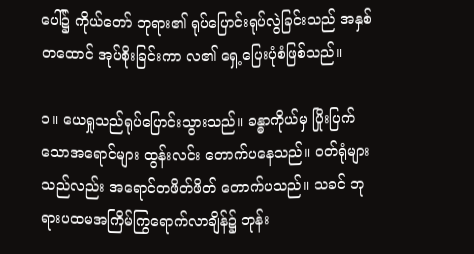ပေါ်၌ ကိုယ်တော် ဘုရား၏ ရုပ်ပြောင်းရုပ်လွဲခြင်းသည် အနှစ်တထောင် အုပ်စိုးခြင်းကာ လ၏ ရှေ့ပြေးပုံစံဖြစ်သည်။

၁။ ယေရှုသည်ရုပ်ပြောင်းသွားသည်။ ခန္ဓာကိုယ်မှ ပြိုးပြက်သောအရောင်များ ထွန်းလင်း တောက်ပနေသည်။ ဝတ်ရုံများသည်လည်း အရောင်တဖိတ်ဖိတ် တောက်ပသည်။ သခင် ဘုရားပထမအကြိမ်ကြွရောက်လာချိန်၌ ဘုန်း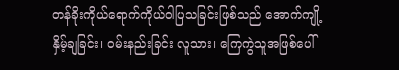တန်ခိုးကိုယ်ရောက်ကိုယ်ဝါပြသခြင်းဖြစ်သည် အောက်ကျို့နှိမ့်ချခြင်း၊ ဝမ်းနည်းခြင်း လူသား၊ ကြေကွဲသူအဖြစ်ပေါ်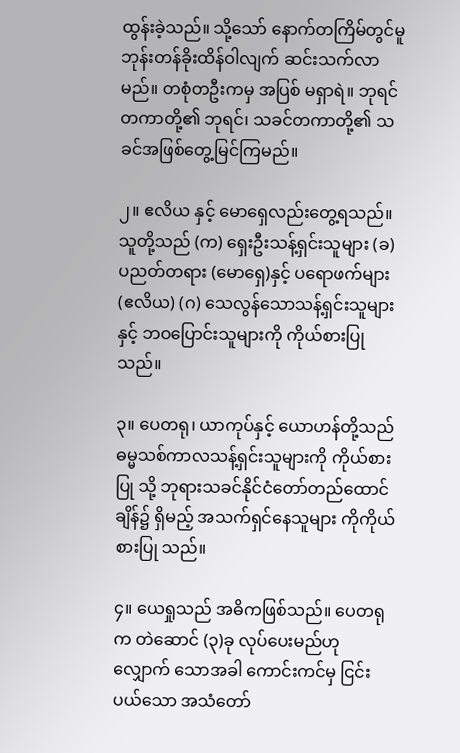ထွန်းခဲ့သည်။ သို့သော် နောက်တကြိမ်တွင်မူ ဘုန်းတန်ခိုးထိန်ဝါလျက် ဆင်းသက်လာမည်။ တစုံတဦးကမှ အပြစ် မရှာရဲ။ ဘုရင်တကာတို့၏ ဘုရင်၊ သခင်တကာတို့၏ သခင်အဖြစ်တွေ့မြင်ကြမည်။

၂။ ဧလိယ နှင့် မောရှေလည်းတွေ့ရသည်။ သူတို့သည် (က) ရှေးဦးသန့်ရှင်းသူများ (ခ) ပညတ်တရား (မောရှေ)နှင့် ပရောဖက်များ (ဧလိယ) (ဂ) သေလွန်သောသန့်ရှင်းသူများနှင့် ဘဝပြောင်းသူများကို ကိုယ်စားပြုသည်။

၃။ ပေတရု၊ ယာကုပ်နှင့် ယောဟန်တို့သည် ဓမ္မသစ်ကာလသန့်ရှင်းသူများကို ကိုယ်စားပြု သို့ ဘုရားသခင်နိုင်ငံတော်တည်ထောင်ချိန်၌ ရှိမည့် အသက်ရှင်နေသူများ ကိုကိုယ်စားပြု သည်။

၄။ ယေရှုသည် အဓိကဖြစ်သည်။ ပေတရုက တဲဆောင် (၃)ခု လုပ်ပေးမည်ဟု လျှောက် သောအခါ ကောင်းကင်မှ ငြင်းပယ်သော အသံတော်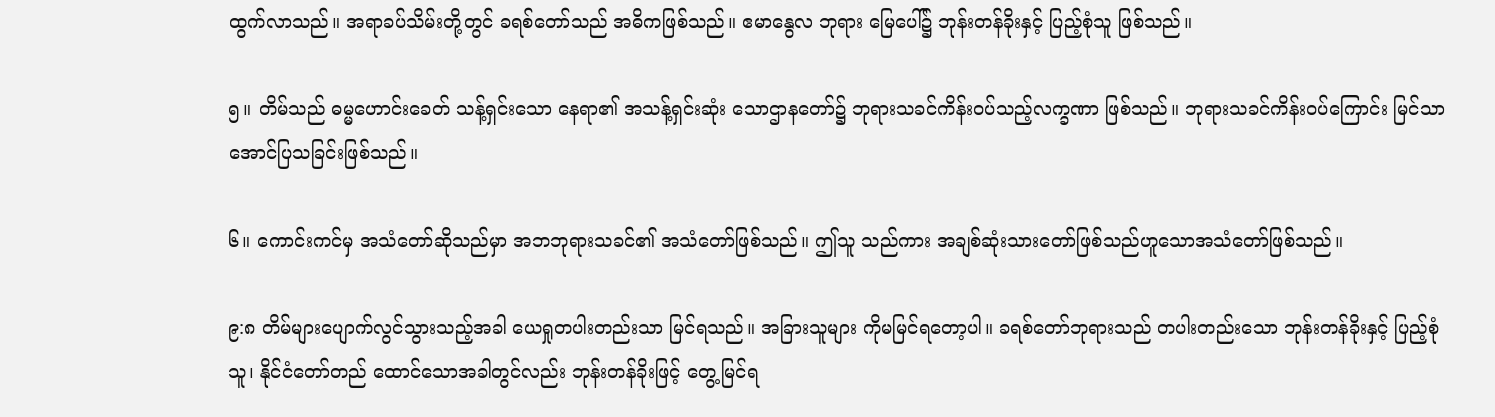ထွက်လာသည်။ အရာခပ်သိမ်းတို့တွင် ခရစ်တော်သည် အဓိကဖြစ်သည်။ ဧမာနွေလ ဘုရား မြေပေါ်၌ ဘုန်းတန်ခိုးနှင့် ပြည့်စုံသူ ဖြစ်သည်။

၅။ တိမ်သည် ဓမ္မဟောင်းခေတ် သန့်ရှင်းသော နေရာ၏ အသန့်ရှင်းဆုံး သောဌာနတော်၌ ဘုရားသခင်ကိန်းဝပ်သည့်လက္ခဏာ ဖြစ်သည်။ ဘုရားသခင်ကိန်းဝပ်ကြောင်း မြင်သာ အောင်ပြသခြင်းဖြစ်သည်။

၆။ ကောင်းကင်မှ အသံတော်ဆိုသည်မှာ အဘဘုရားသခင်၏ အသံတော်ဖြစ်သည်။ ဤသူ သည်ကား အချစ်ဆုံးသားတော်ဖြစ်သည်ဟူသောအသံတော်ဖြစ်သည်။

၉:၈ တိမ်များပျောက်လွင်သွားသည့်အခါ ယေရှုတပါးတည်းသာ မြင်ရသည်။ အခြားသူများ ကိုမမြင်ရတော့ပါ။ ခရစ်တော်ဘုရားသည် တပါးတည်းသော ဘုန်းတန်ခိုးနှင့် ပြည့်စုံသူ၊ နိုင်ငံတော်တည် ထောင်သောအခါတွင်လည်း ဘုန်းတန်ခိုးဖြင့် တွေ့မြင်ရ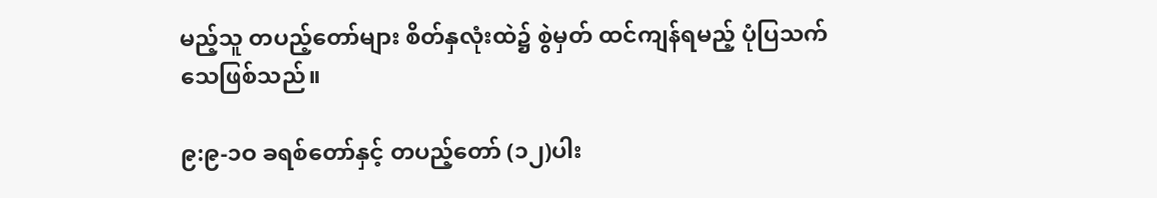မည့်သူ တပည့်တော်များ စိတ်နှလုံးထဲ၌ စွဲမှတ် ထင်ကျန်ရမည့် ပုံပြသက်သေဖြစ်သည်။

၉:၉-၁ဝ ခရစ်တော်နှင့် တပည့်တော် (၁၂)ပါး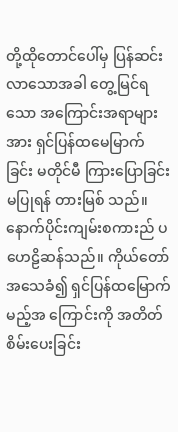တို့ထိုတောင်ပေါ်မှ ပြန်ဆင်းလာသောအခါ တွေ့မြင်ရသော အကြောင်းအရာများအား ရှင်ပြန်ထမေမြာက်ခြင်း မတိုင်မီ ကြားပြောခြင်းမပြုရန် တားမြစ် သည်။ နောက်ပိုင်းကျမ်းစကားည် ပဟေဠိဆန်သည်။ ကိုယ်တော်အသေခံ၍ ရှင်ပြန်ထမြောက်မည့်အ ကြောင်းကို အတိတ်စိမ်းပေးခြင်း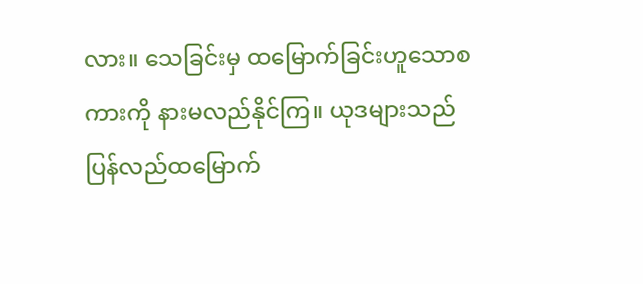လား။ သေခြင်းမှ ထမြောက်ခြင်းဟူသောစကားကို နားမလည်နိုင်ကြ။ ယုဒများသည်ပြန်လည်ထမြောက်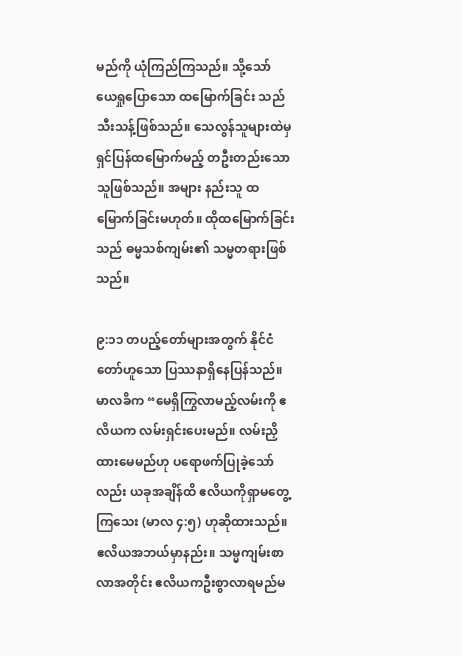မည်ကို ယုံကြည်ကြသည်။ သို့သော် ယေရှုပြောသော ထမြောက်ခြင်း သည်သီးသန့်ဖြစ်သည်။ သေလွန်သူများထဲမှ ရှင်ပြန်ထမြောက်မည့် တဦးတည်းသောသူဖြစ်သည်။ အများ နည်းသူ ထမြောက်ခြင်းမဟုတ်။ ထိုထမြောက်ခြင်းသည် ဓမ္မသစ်ကျမ်း၏ သမ္မတရားဖြစ်သည်။

၉:၁၁ တပည့်တော်များအတွက် နိုင်ငံတော်ဟူသော ပြဿနာရှိနေပြန်သည်။ မာလခိက “မေရှိကြွလာမည့်လမ်းကို ဧလိယက လမ်းရှင်းပေးမည်။ လမ်းညှိထားမေမည်ဟု ပရောဖက်ပြုခဲ့သော် လည်း ယခုအချိန်ထိ ဧလိယကိုရှာမတွေ့ကြသေး (မာလ ၄:၅) ဟုဆိုထားသည်။ ဧလိယအဘယ်မှာနည်း။ သမ္မကျမ်းစာလာအတိုင်း ဧလိယကဦးစွာလာရမည်မ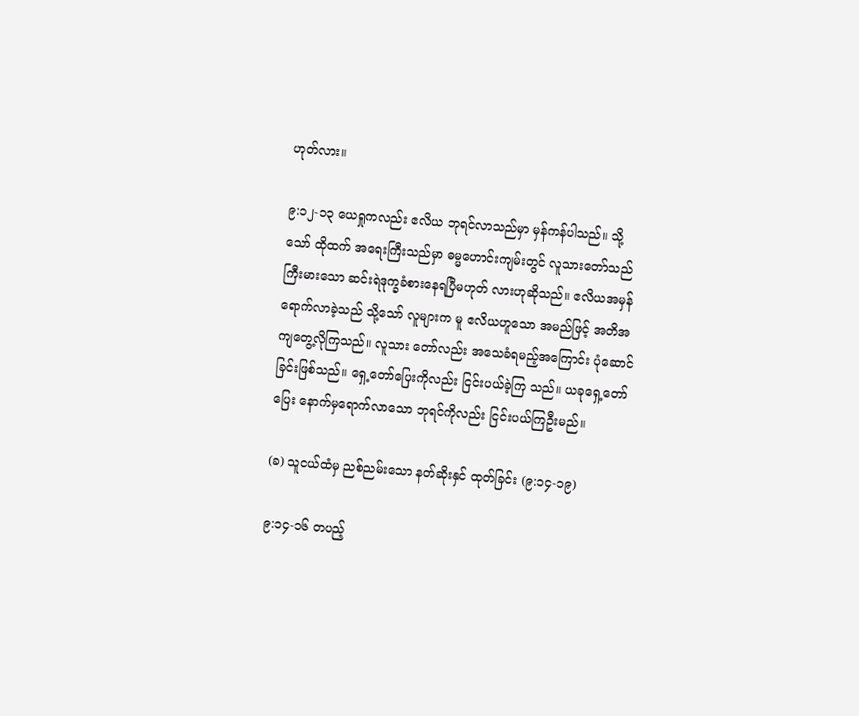ဟုတ်လား။

၉:၁၂-၁၃ ယေရှုကလည်း ဧလိယ ဘုရင်လာသည်မှာ မှန်ကန်ပါသည်။ သို့သော် ထိုထက် အရေးကြီးသည်မှာ ဓမ္မဟောင်းကျမ်းတွင် လူသားတော်သည်ကြီးမားသော ဆင်းရဲဒုက္ခခံစားနေရပြီမဟုတ် လားဟုဆိုသည်။ ဧလိယအမှန် ရောက်လာခဲ့သည် သို့သော် လူများက မူ ဧလိယဟူသော အမည်ဖြင့် အတိအကျတွေ့လိုကြသည်။ လူသား တော်လည်း အသေခံရမည့်အကြောင်း ပုံဆောင်ခြင်းဖြစ်သည်။ ရှေ့တော်ပြေးကိုလည်း ငြင်းပယ်ခဲ့ကြ သည်။ ယခုရှေ့တော်ပြေး နောက်မှရောက်လာသော ဘုရင်ကိုလည်း ငြင်းပယ်ကြဦးမည်။

(ခ) သူငယ်ထံမှ ညစ်ညမ်းသော နတ်ဆိုးနှင် ထုတ်ခြင်း (၉:၁၄-၁၉)

၉:၁၄-၁၆ တပည့်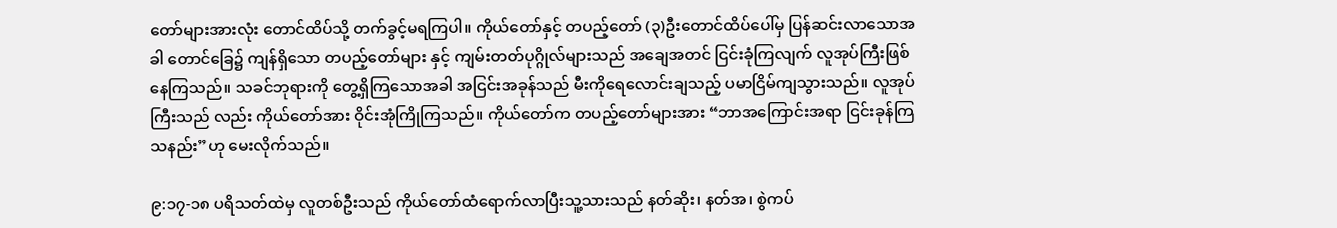တော်များအားလုံး တောင်ထိပ်သို့ တက်ခွင့်မရကြပါ။ ကိုယ်တော်နှင့် တပည့်တော် (၃)ဦးတောင်ထိပ်ပေါ်မှ ပြန်ဆင်းလာသောအခါ တောင်ခြေ၌ ကျန်ရှိသော တပည့်တော်များ နှင့် ကျမ်းတတ်ပုဂ္ဂိုလ်များသည် အချေအတင် ငြင်းခုံကြလျက် လူအုပ်ကြီးဖြစ်နေကြသည်။ သခင်ဘုရားကို တွေ့ရှိကြသောအခါ အငြင်းအခုန်သည် မီးကိုရေလောင်းချသည့် ပမာငြိမ်ကျသွားသည်။ လူအုပ်ကြီးသည် လည်း ကိုယ်တော်အား ဝိုင်းအုံကြိုကြသည်။ ကိုယ်တော်က တပည့်တော်များအား “ဘာအကြောင်းအရာ ငြင်းခုန်ကြသနည်း”ဟု မေးလိုက်သည်။

၉:၁၇-၁၈ ပရိသတ်ထဲမှ လူတစ်ဦးသည် ကိုယ်တော်ထံရောက်လာပြီးသူ့သားသည် နတ်ဆိုး၊ နတ်အ၊ စွဲကပ်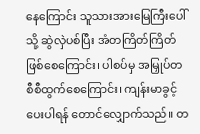နေကြောင်း သူသားအားမြေကြီးပေါ်သို့ ဆွဲလှဲပစ်ပြီး အံတကြိတ်ကြိတ် ဖြစ်စေကြောင်း၊ ပါစပ်မှ အမြှုပ်တစီစီထွက်စေကြောင်း၊ ကျန်းမာခွင့်ပေးပါရန် တောင်လျှောက်သည်။ တ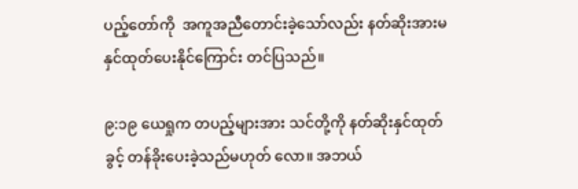ပည့်တော်ကို  အကူအညီတောင်းခဲ့သော်လည်း နတ်ဆိုးအားမနှင်ထုတ်ပေးနိုင်ကြောင်း တင်ပြသည်။

၉:၁၉ ယေရှုက တပည့်များအား သင်တို့ကို နတ်ဆိုးနှင်ထုတ်ခွင့် တန်ခိုးပေးခဲ့သည်မဟုတ် လော။ အဘယ်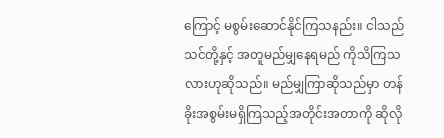ကြောင့် မစွမ်းဆောင်နိုင်ကြသနည်း။ ငါသည်သင်တို့နှင့် အတူမည်မျှနေရမည် ကိုသိကြသ လားဟုဆိုသည်။ မည်မျှကြာဆိုသည်မှာ တန်ခိုးအစွမ်းမရှိကြသည့်အတိုင်းအတာကို ဆိုလို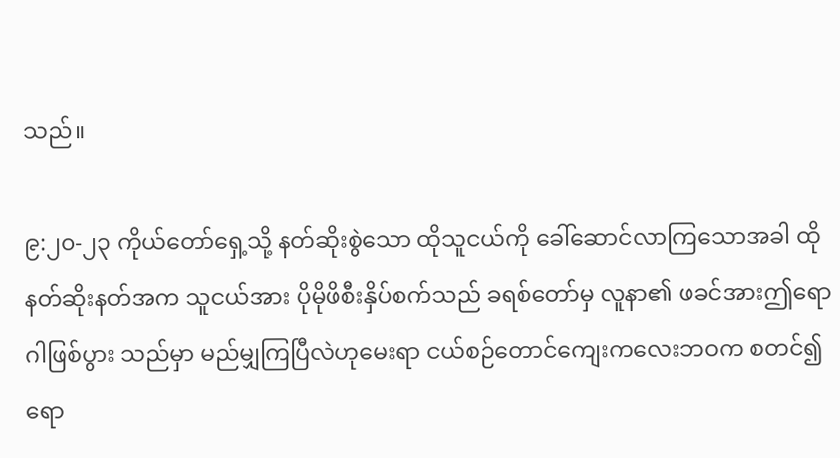သည်။

၉:၂၀-၂၃ ကိုယ်တော်ရှေ့သို့ နတ်ဆိုးစွဲသော ထိုသူငယ်ကို ခေါ်ဆောင်လာကြသောအခါ ထိုနတ်ဆိုးနတ်အက သူငယ်အား ပိုမိုဖိစီးနှိပ်စက်သည် ခရစ်တော်မှ လူနာ၏ ဖခင်အားဤရောဂါဖြစ်ပွား သည်မှာ မည်မျှကြပြီလဲဟုမေးရာ ငယ်စဉ်တောင်ကျေးကလေးဘဝက စတင်၍ ရော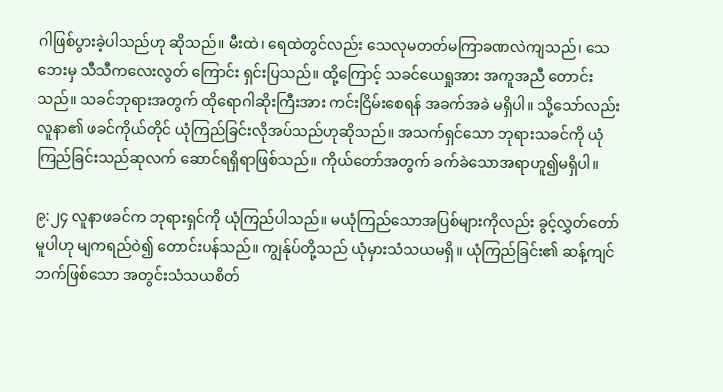ဂါဖြစ်ပွားခဲ့ပါသည်ဟု ဆိုသည်။ မီးထဲ၊ ရေထဲတွင်လည်း သေလုမတတ်မကြာခဏလဲကျသည်၊ သေဘေးမှ သီသီကလေးလွတ် ကြောင်း ရှင်းပြသည်။ ထို့ကြောင့် သခင်ယေရှုအား အကူအညီ တောင်းသည်။ သခင်ဘုရားအတွက် ထိုရောဂါဆိုးကြီးအား ကင်းငြိမ်းစေရန် အခက်အခဲ မရှိပါ။ သို့သော်လည်း လူနာ၏ ဖခင်ကိုယ်တိုင် ယုံကြည်ခြင်းလိုအပ်သည်ဟုဆိုသည်။ အသက်ရှင်သော ဘုရားသခင်ကို ယုံကြည်ခြင်းသည်ဆုလက် ဆောင်ရရှိရာဖြစ်သည်။ ကိုယ်တော်အတွက် ခက်ခဲသောအရာဟူ၍မရှိပါ။

၉:၂၄ လူနာဖခင်က ဘုရားရှင်ကို ယုံကြည်ပါသည်။ မယုံကြည်သောအပြစ်များကိုလည်း ခွင့်လွှတ်တော်မူပါဟု မျကရည်ဝဲ၍ တောင်းပန်သည်။ ကျွန်ုပ်တို့သည် ယုံမှားသံသယမရှိ။ ယုံကြည်ခြင်း၏ ဆန့်ကျင်ဘက်ဖြစ်သော အတွင်းသံသယစိတ်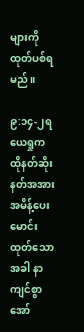များကို ထုတ်ပစ်ရမည်။

၉:၁၄-၂ရ ယေရှုက ထိုနတ်ဆိုးနတ်အအား အမိန့်ပေးမောင်းထုတ်သောအခါ နာကျင်စွာ အော်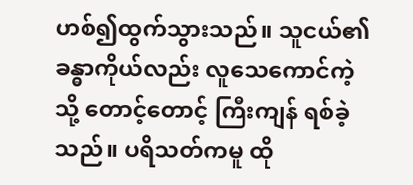ဟစ်၍ထွက်သွားသည်။ သူငယ်၏ ခန္ဓာကိုယ်လည်း လူသေကောင်ကဲ့သို့ တောင့်တောင့် ကြီးကျန် ရစ်ခဲ့သည်။ ပရိသတ်ကမူ ထို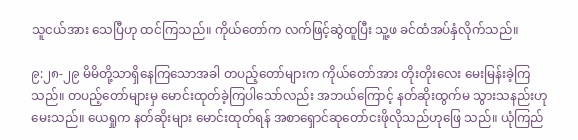သူငယ်အား သေပြီဟု ထင်ကြသည်။ ကိုယ်တော်က လက်ဖြင့်ဆွဲထူပြီး သူ့ဖ ခင်ထံအပ်နှံလိုက်သည်။

၉:၂၈-၂၉ မိမိတို့သာရှိနေကြသောအခါ တပည့်တော်များက ကိုယ်တော်အား တိုးတိုးလေး မေးမြန်းခဲ့ကြသည်။ တပည့်တော်များမှ မောင်းထုတ်ခဲ့ကြပါသော်လည်း အဘယ်ကြောင့် နတ်ဆိုးထွက်မ သွားသနည်းဟု မေးသည်။ ယေရှုက နတ်ဆိုးများ မောင်းထုတ်ရန် အစာရှောင်ဆုတော်ငးဖိုလိုသည်ဟုဖြေ သည်။ ယုံကြည်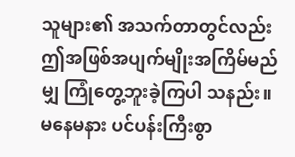သူများ၏ အသက်တာတွင်လည်း ဤအဖြစ်အပျက်မျိုးအကြိမ်မည်မျှ ကြုံတွေ့ဘူးခဲ့ကြပါ သနည်း။ မနေမနား ပင်ပန်းကြီးစွာ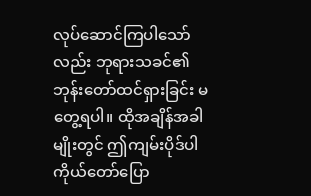လုပ်ဆောင်ကြပါသော်လည်း ဘုရားသခင်၏ ဘုန်းတော်ထင်ရှားခြင်း မတွေ့ရပါ။ ထိုအချိန်အခါမျိုးတွင် ဤကျမ်းပိုဒ်ပါကိုယ်တော်ပြော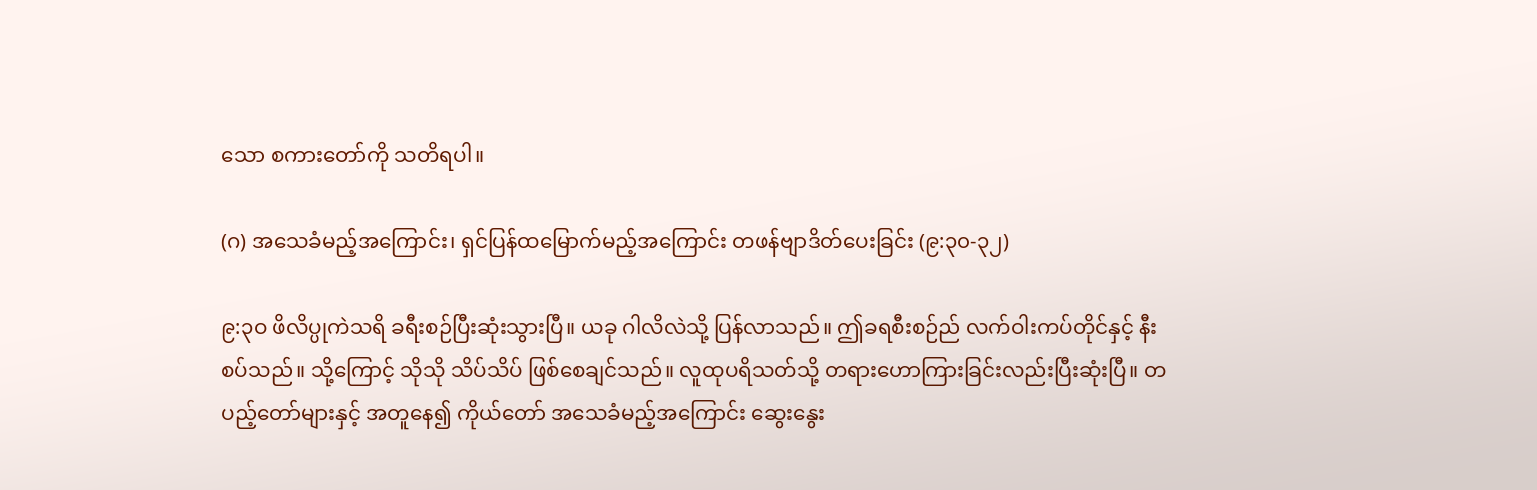သော စကားတော်ကို သတိရပါ။

(ဂ) အသေခံမည့်အကြောင်း၊ ရှင်ပြန်ထမြောက်မည့်အကြောင်း တဖန်ဗျာဒိတ်ပေးခြင်း (၉:၃၀-၃၂)

၉:၃ဝ ဖိလိပ္ပုကဲသရိ ခရီးစဉ်ပြီးဆုံးသွားပြီ။ ယခု ဂါလိလဲသို့ ပြန်လာသည်။ ဤခရစီးစဉ်ည် လက်ဝါးကပ်တိုင်နှင့် နီးစပ်သည်။ သို့ကြောင့် သိုသို သိပ်သိပ် ဖြစ်စေချင်သည်။ လူထုပရိသတ်သို့ တရားဟောကြားခြင်းလည်းပြီးဆုံးပြီ။ တပည့်တော်များနှင့် အတူနေ၍ ကိုယ်တော် အသေခံမည့်အကြောင်း ဆွေးနွေး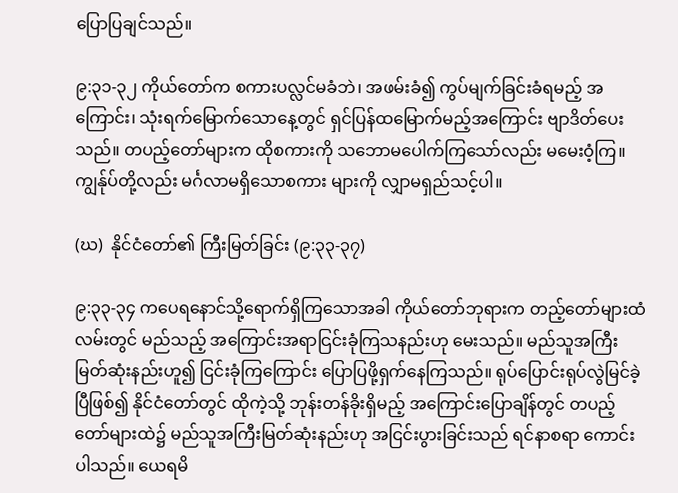ပြောပြချင်သည်။

၉:၃၁-၃၂ ကိုယ်တော်က စကားပလ္လင်မခံဘဲ၊ အဖမ်းခံ၍ ကွပ်မျက်ခြင်းခံရမည့် အကြောင်း၊ သုံးရက်မြောက်သောနေ့တွင် ရှင်ပြန်ထမြောက်မည့်အကြောင်း ဗျာဒိတ်ပေးသည်။ တပည့်တော်များက ထိုစကားကို သဘောမပေါက်ကြသော်လည်း မမေးဝံ့ကြ။ ကျွန်ုပ်တို့လည်း မင်္ဂလာမရှိသောစကား များကို လျှာမရှည်သင့်ပါ။

(ဃ)  နိုင်ငံတော်၏ ကြီးမြတ်ခြင်း (၉:၃၃-၃၇)

၉:၃၃-၃၄ ကပေရနောင်သို့ရောက်ရှိကြသောအခါ ကိုယ်တော်ဘုရားက တည့်တော်များထံ လမ်းတွင် မည်သည့် အကြောင်းအရာငြင်းခုံကြသနည်းဟု မေးသည်။ မည်သူအကြီးမြတ်ဆုံးနည်းဟူ၍ ငြင်းခုံကြကြောင်း ပြောပြဖို့ရှက်နေကြသည်။ ရုပ်ပြောင်းရုပ်လွဲမြင်ခဲ့ပြီဖြစ်၍ နိုင်ငံတော်တွင် ထိုကဲ့သို့ ဘုန်းတန်ခိုးရှိမည့် အကြောင်းပြောချိန်တွင် တပည့်တော်များထဲ၌ မည်သူအကြီးမြတ်ဆုံးနည်းဟု အငြင်းပွားခြင်းသည် ရင်နာစရာ ကောင်းပါသည်။ ယေရမိ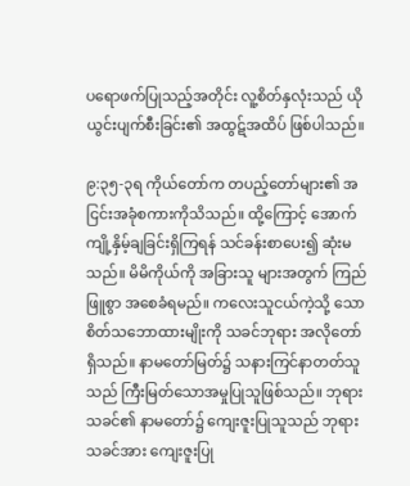ပရောဖက်ပြုသည့်အတိုင်း လူ့စိတ်နှလုံးသည် ယိုယွင်းပျက်စီးခြင်း၏ အထွဋ်အထိပ် ဖြစ်ပါသည်။

၉:၃၅-၃ရ ကိုယ်တော်က တပည့်တော်များ၏ အငြင်းအခုံစကားကိုသိသည်။ ထို့ကြောင့် အောက်ကျို့နှိမ့်ချခြင်းရှိကြရန် သင်ခန်းစာပေး၍ ဆုံးမသည်။ မိမိကိုယ်ကို အခြားသူ များအတွက် ကြည်ဖြူစွာ အစေခံရမည်။ ကလေးသူငယ်ကဲ့သို့ သောစိတ်သဘောထားမျိုးကို သခင်ဘုရား အလိုတော်ရှိသည်။ နာမတော်မြတ်၌ သနားကြင်နာတတ်သူသည် ကြီးမြတ်သောအမှုပြုသူဖြစ်သည်။ ဘုရားသခင်၏ နာမတော်၌ ကျေးဇူးပြုသူသည် ဘုရားသခင်အား ကျေးဇူးပြု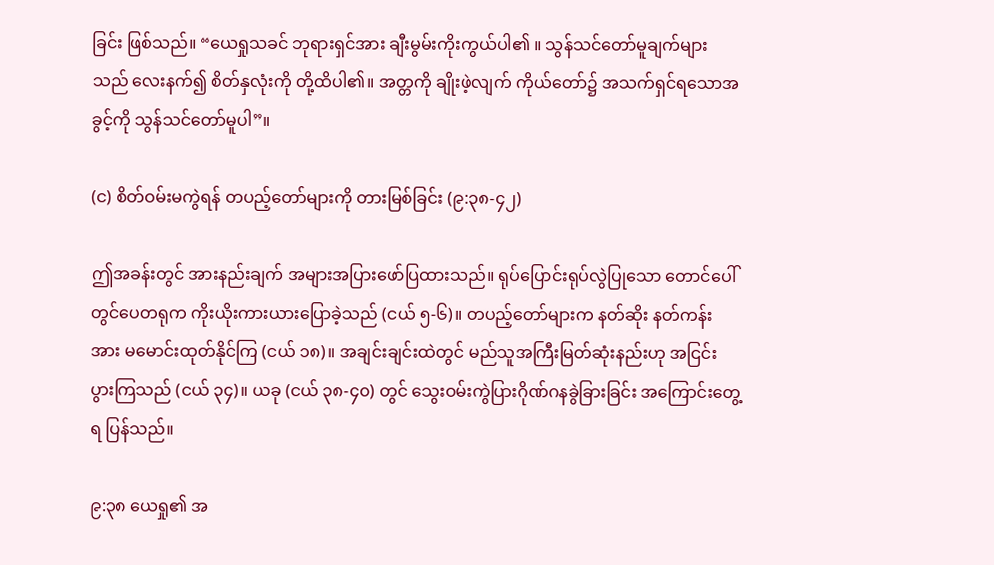ခြင်း ဖြစ်သည်။ “ယေရှုသခင် ဘုရားရှင်အား ချီးမွမ်းကိုးကွယ်ပါ၏ ။ သွန်သင်တော်မူချက်များသည် လေးနက်၍ စိတ်နှလုံးကို တို့ထိပါ၏။ အတ္တကို ချိုးဖဲ့လျက် ကိုယ်တော်၌ အသက်ရှင်ရသောအခွင့်ကို သွန်သင်တော်မူပါ”။

(င) စိတ်ဝမ်းမကွဲရန် တပည့်တော်များကို တားမြစ်ခြင်း (၉:၃၈-၄၂)

ဤအခန်းတွင် အားနည်းချက် အများအပြားဖော်ပြထားသည်။ ရုပ်ပြောင်းရုပ်လွဲပြုသော တောင်ပေါ်တွင်ပေတရုက ကိုးယိုးကားယားပြောခဲ့သည် (ငယ် ၅-၆)။ တပည့်တော်များက နတ်ဆိုး နတ်ကန်းအား မမောင်းထုတ်နိုင်ကြ (ငယ် ၁၈)။ အချင်းချင်းထဲတွင် မည်သူအကြီးမြတ်ဆုံးနည်းဟု အငြင်း ပွားကြသည် (ငယ် ၃၄)။ ယခု (ငယ် ၃၈-၄၀) တွင် သွေးဝမ်းကွဲပြားဂိုဏ်ဂနခွဲခြားခြင်း အကြောင်းတွေ့ရ ပြန်သည်။

၉:၃၈ ယေရှု၏ အ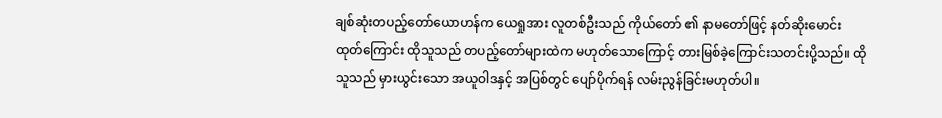ချစ်ဆုံးတပည့်တော်ယောဟန်က ယေရှုအား လူတစ်ဦးသည် ကိုယ်တော် ၏ နာမတော်ဖြင့် နတ်ဆိုးမောင်းထုတ်ကြောင်း ထိုသူသည် တပည့်တော်များထဲက မဟုတ်သောကြောင့် တားမြစ်ခဲ့ကြောင်းသတင်းပို့သည်။ ထိုသူသည် မှားယွင်းသော အယူဝါဒနှင့် အပြစ်တွင် ပျော်ပိုက်ရန် လမ်းညွန်ခြင်းမဟုတ်ပါ။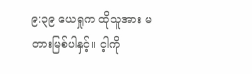၉:၃၉ ယေရှုက ထိုသူအား မတားမြစ်ပါနှင့်။ င့ါကို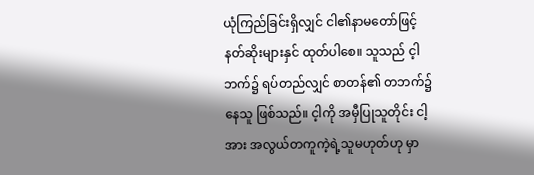ယုံကြည်ခြင်းရှိလျှင် ငါ၏နာမတော်ဖြင့် နတ်ဆိုးများနှင် ထုတ်ပါစေ။ သူသည် င့ါဘက်၌ ရပ်တည်လျှင် စာတန်၏ တဘက်၌နေသူ ဖြစ်သည်။ င့ါကို အမှီပြုသူတိုင်း ငါ့အား အလွယ်တကူကဲ့ရဲ့သူမဟုတ်ဟု မှာ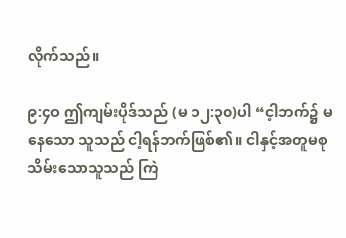လိုက်သည်။

၉:၄ဝ ဤကျမ်းပိုဒ်သည် (မ ၁၂:၃၀)ပါ “င့ါဘက်၌ မနေသော သူသည် ငါ့ရန်ဘက်ဖြစ်၏။ ငါနှင့်အတူမစုသိမ်းသောသူသည် ကြဲ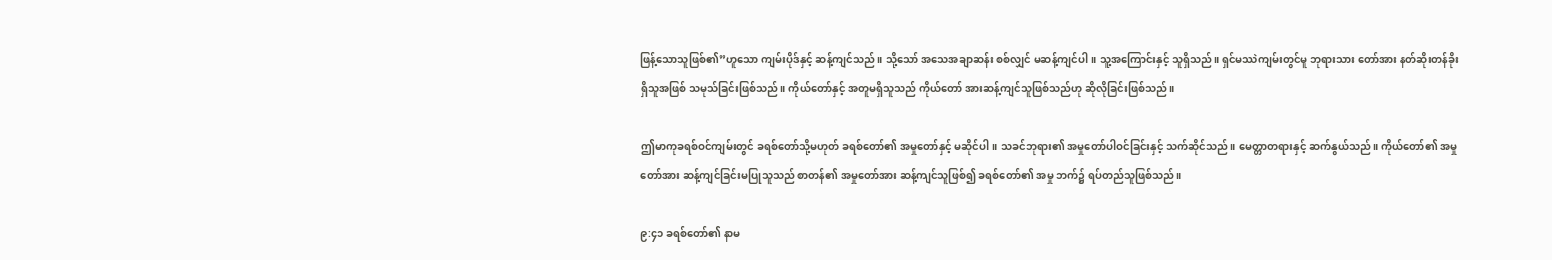ဖြန့်သောသူဖြစ်၏”ဟူသော ကျမ်းပိုဒ်နှင့် ဆန့်ကျင်သည်။ သို့သော် အသေအချာဆန်း စစ်လျှင် မဆန့်ကျင်ပါ။ သူ့အကြောင်းနှင့် သူရှိသည်။ ရှင်မဿဲကျမ်းတွင်မူ ဘုရားသား တော်အား နတ်ဆိုးတန်ခိုးရှိသူအဖြစ် သမုသ်ခြင်းဖြစ်သည်။ ကိုယ်တော်နှင့် အတူမရှိသူသည် ကိုယ်တော် အားဆန့်ကျင်သူဖြစ်သည်ဟု ဆိုလိုခြင်းဖြစ်သည်။

ဤမာကုခရစ်ဝင်ကျမ်းတွင် ခရစ်တော်သို့မဟုတ် ခရစ်တော်၏ အမှုတော်နှင့် မဆိုင်ပါ။ သခင်ဘုရား၏ အမှုတော်ပါဝင်ခြင်းနှင့် သက်ဆိုင်သည်။ မေတ္တာတရားနှင့် ဆက်နွယ်သည်။ ကိုယ်တော်၏ အမှုတော်အား ဆန့်ကျင်ခြင်းမပြုသူသည် စာတန်၏ အမှုတော်အား ဆန့်ကျင်သူဖြစ်၍ ခရစ်တော်၏ အမှု ဘက်၌ ရပ်တည်သူဖြစ်သည်။

၉:၄၁ ခရစ်တော်၏ နာမ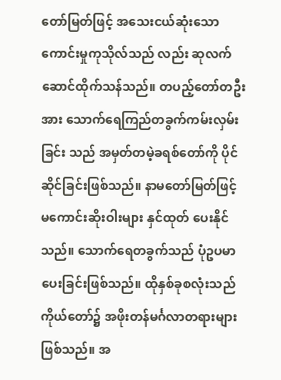တော်မြတ်ဖြင့် အသေးငယ်ဆုံးသော ကောင်းမှုကုသိုလ်သည် လည်း ဆုလက်ဆောင်ထိုက်သန်သည်။ တပည့်တော်တဦးအား သောက်ရေကြည်တခွက်ကမ်းလှမ်းခြင်း သည် အမှတ်တမဲ့ခရစ်တော်ကို ပိုင်ဆိုင်ခြင်းဖြစ်သည်။ နာမတော်မြတ်ဖြင့် မကောင်းဆိုးဝါးများ နှင်ထုတ် ပေးနိုင်သည်။ သောက်ရေတခွက်သည် ပုံဥပမာပေးခြင်းဖြစ်သည်။ ထိုနှစ်ခုစလုံးသည် ကိုယ်တော်၌ အဖိုးတန်မင်္ဂလာတရားများဖြစ်သည်။ အ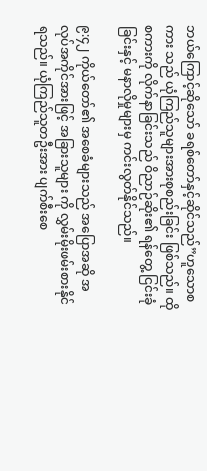ဘယ်ကြောင့်ဆိုသော် ခရစ်တော်နှင့်ဆိုင်သည်”ဟူသောစကား သည် ယုံကြည်သူများအားစုစည်းခြင်း ဖြစ်သည်။ ထိုစကားကို လိုက်နာခြင်းသည် ဝိညာဉ်ဆိုး၏ ရန်တွေ့ ငြင်းခုံခြင်းနှင့် မနာလိုမှုများမှ ကင်းလွတ်နိုင်သည်။

၉:၄၂ ကိုယ်တော်၏ အစေခံများသည် အပြောအဆို အလုပ်အကိုင်အားဖြင့် အခြားသူများ ကို လွှမ်းမိုးဖမ်းစားနိုင်ရသည်။ ယုံကြည်သူတဦးအား ပျက်စီးစေ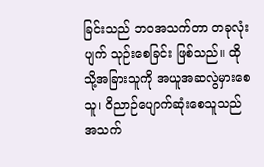ခြင်းသည် ဘဝအသက်တာ တခုလုံး ပျက် သုဉ်းစေခြင်း ဖြစ်သည်။ ထိုသို့အခြားသူကို အယူအဆလွဲမှားစေသူ၊ ဝိညာဉ်ပျောက်ဆုံးစေသူသည် အသက်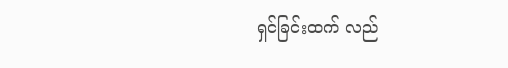ရှင်ခြင်းထက် လည်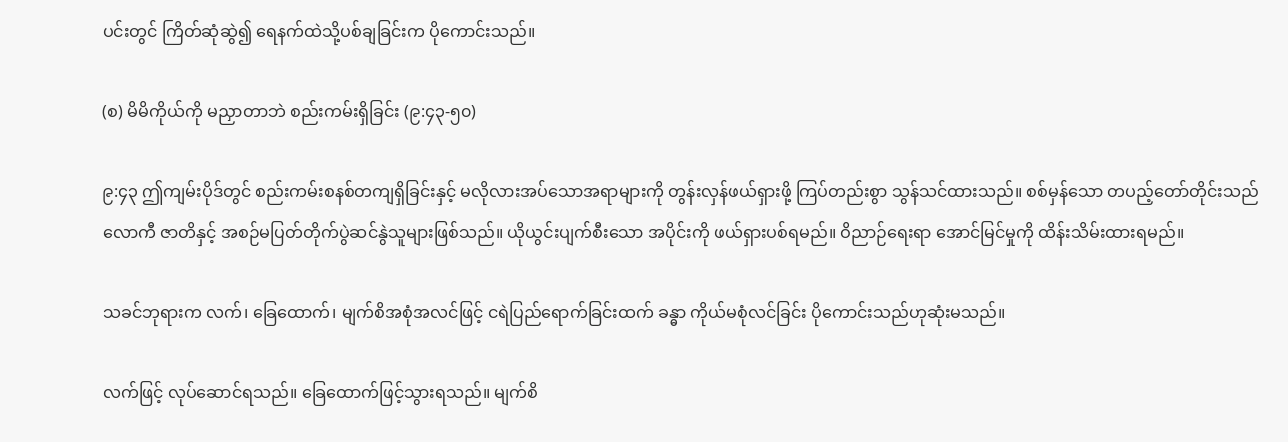ပင်းတွင် ကြိတ်ဆုံဆွဲ၍ ရေနက်ထဲသို့ပစ်ချခြင်းက ပိုကောင်းသည်။

(စ) မိမိကိုယ်ကို မညှာတာဘဲ စည်းကမ်းရှိခြင်း (၉:၄၃-၅၀)

၉:၄၃ ဤကျမ်းပိုဒ်တွင် စည်းကမ်းစနစ်တကျရှိခြင်းနှင့် မလိုလားအပ်သောအရာများကို တွန်းလှန်ဖယ်ရှားဖို့ ကြပ်တည်းစွာ သွန်သင်ထားသည်။ စစ်မှန်သော တပည့်တော်တိုင်းသည် လောကီ ဇာတိနှင့် အစဉ်မပြတ်တိုက်ပွဲဆင်နွဲသူများဖြစ်သည်။ ယိုယွင်းပျက်စီးသော အပိုင်းကို ဖယ်ရှားပစ်ရမည်။ ဝိညာဉ်ရေးရာ အောင်မြင်မှုကို ထိန်းသိမ်းထားရမည်။

သခင်ဘုရားက လက်၊ ခြေထောက်၊ မျက်စိအစုံအလင်ဖြင့် ငရဲပြည်ရောက်ခြင်းထက် ခန္ဓာ ကိုယ်မစုံလင်ခြင်း ပိုကောင်းသည်ဟုဆုံးမသည်။

လက်ဖြင့် လုပ်ဆောင်ရသည်။ ခြေထောက်ဖြင့်သွားရသည်။ မျက်စိ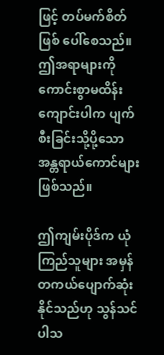ဖြင့် တပ်မက်စိတ်ဖြစ် ပေါ်စေသည်။ ဤအရာများကို ကောင်းစွာမထိန်းကျောင်းပါက ပျက်စီးခြင်းသို့ပို့သော အန္တရာယ်ကောင်များ ဖြစ်သည်။

ဤကျမ်းပိုဒ်က ယုံကြည်သူများ အမှန်တကယ်ပျောက်ဆုံးနိုင်သည်ဟု သွန်သင်ပါသ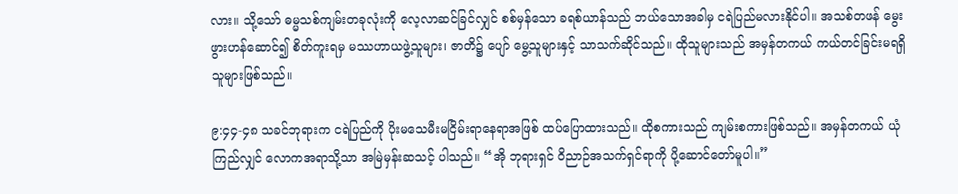လား။ သို့သော် ဓမ္မသစ်ကျမ်းတခုလုံးကို လေ့လာဆင်ခြင်လျှင် စစ်မှန်သော ခရစ်ယာန်သည် ဘယ်သောအခါမှ ငရဲပြည်မလားနိုင်ပါ။ အသစ်တဖန် မွေးဖွားဟန်ဆောင်၍ စိတ်ကူးရမှ မဿဟာယဖွဲ့သူများ၊ ဇာတိ၌ ပျော် မွေ့သူများနှင့် သာသက်ဆိုင်သည်။ ထိုသူများသည် အမှန်တကယ် ကယ်တင်ခြင်းမရရှိသူများဖြစ်သည်။

၉:၄၄-၄၈ သခင်ဘုရားက ငရဲပြည်ကို ပိုးမသေမီးမငြိမ်းရာနေရာအဖြစ် ထပ်ပြောထားသည်။ ထိုစကားသည် ကျမ်းစကားဖြစ်သည်။ အမှန်တကယ် ယုံကြည်လျှင် လောကအရာသို့သာ အမြဲမှန်းဆသင့် ပါသည်။ “အို ဘုရားရှင် ဝိညာဉ်အသက်ရှင်ရာကို ပို့ဆောင်တော်မူပါ။”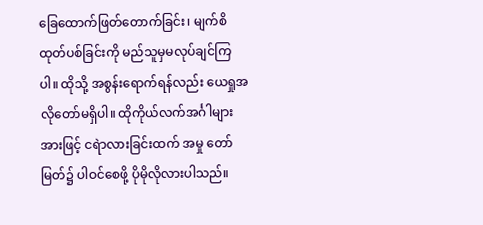ခြေထောက်ဖြတ်တောက်ခြင်း၊ မျက်စိထုတ်ပစ်ခြင်းကို မည်သူမှမလုပ်ချင်ကြပါ။ ထိုသို့ အစွန်းရောက်ရန်လည်း ယေရှုအလိုတော်မရှိပါ။ ထိုကိုယ်လက်အင်္ဂါများအားဖြင့် ငရဲာလားခြင်းထက် အမှု တော်မြတ်၌ ပါဝင်စေဖို့ ပိုမိုလိုလားပါသည်။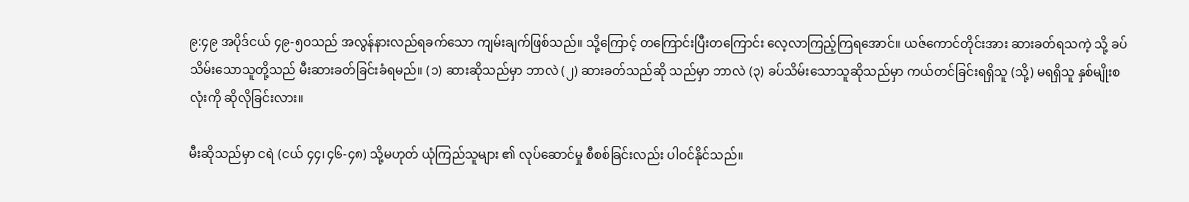၉:၄၉ အပိုဒ်ငယ် ၄၉-၅ဝသည် အလွန်နားလည်ရခက်သော ကျမ်းချက်ဖြစ်သည်။ သို့ကြောင့် တကြောင်းပြီးတကြောင်း လေ့လာကြည့်ကြရအောင်။ ယဇ်ကောင်တိုင်းအား ဆားခတ်ရသကဲ့ သို့ ခပ်သိမ်းသောသူတို့သည် မီးဆားခတ်ခြင်းခံရမည်။ (၁) ဆားဆိုသည်မှာ ဘာလဲ (၂) ဆားခတ်သည်ဆို သည်မှာ ဘာလဲ (၃) ခပ်သိမ်းသောသူဆိုသည်မှာ ကယ်တင်ခြင်းရရှိသူ (သို့) မရရှိသူ နှစ်မျိုးစလုံးကို ဆိုလိုခြင်းလား။

မီးဆိုသည်မှာ ငရဲ (ငယ် ၄၄၊၄၆-၄၈) သို့မဟုတ် ယုံကြည်သူများ ၏ လုပ်ဆောင်မှု စီစစ်ခြင်းလည်း ပါဝင်နိုင်သည်။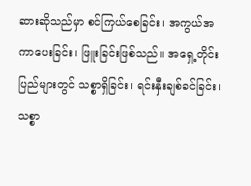ဆားဆိုသည်မှာ စင်ကြယ်စေခြင်း၊ အကွယ်အကာပေးခြင်း၊ ဖြူးခြင်းဖြစ်သည်။ အရှေ့တိုင်း ပြည်များတွင် သစ္စာရှိခြင်း၊ ရင်းနှီးချစ်ခင်ခြင်း၊ သစ္စာ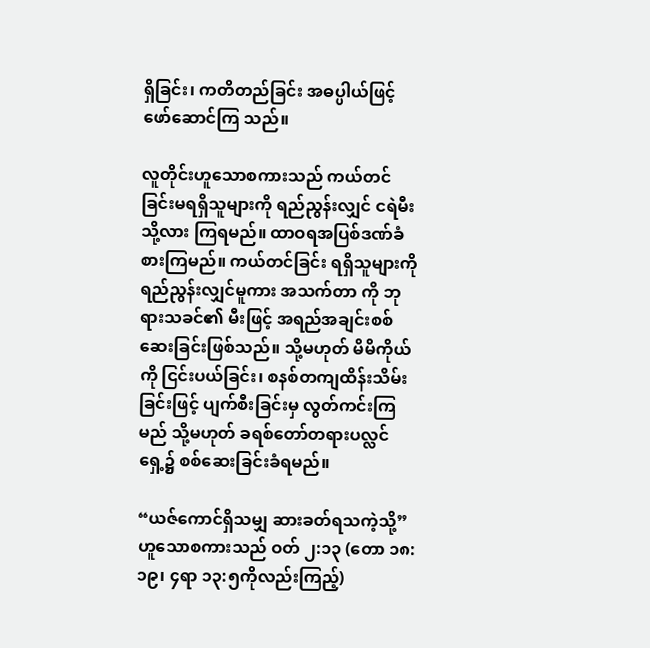ရှိခြင်း၊ ကတိတည်ခြင်း အဓပ္ပါယ်ဖြင့် ဖော်ဆောင်ကြ သည်။

လူတိုင်းဟူသောစကားသည် ကယ်တင်ခြင်းမရရှိသူများကို ရည်ညွန်းလျှင် ငရဲမီးသို့လား ကြရမည်။ ထာဝရအပြစ်ဒဏ်ခံစားကြမည်။ ကယ်တင်ခြင်း ရရှိသူများကို ရည်ညွန်းလျှင်မူကား အသက်တာ ကို ဘုရားသခင်၏ မီးဖြင့် အရည်အချင်းစစ်ဆေးခြင်းဖြစ်သည်။ သို့မဟုတ် မိမိကိုယ်ကို ငြင်းပယ်ခြင်း၊ စနစ်တကျထိန်းသိမ်းခြင်းဖြင့် ပျက်စီးခြင်းမှ လွတ်ကင်းကြမည် သို့မဟုတ် ခရစ်တော်တရားပလ္လင်ရှေ့၌ စစ်ဆေးခြင်းခံရမည်။

“ယဇ်ကောင်ရှိသမျှ ဆားခတ်ရသကဲ့သို့” ဟူသောစကားသည် ဝတ် ၂:၁၃ (တော ၁၈:၁၉၊ ၄ရာ ၁၃:၅ကိုလည်းကြည့်)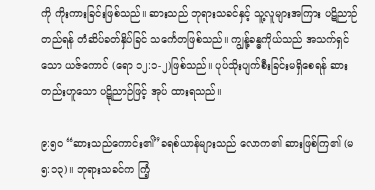ကို ကိုးကားခြင်းဖြစ်သည်။ ဆားသည် ဘုရားသခင်နှင့် သူ့လူများအကြား ပဋိညာဉ်တည်ရန် တံဆိပ်ခတ်နှိပ်ခြင် သင်္ကေတဖြစ်သည်။ ကျွန်ု့ခန္ဓကိုယ်သည် အသက်ရှင်သော ယဇ်ကောင် (ရော ၁၂:၁-၂)ဖြစ်သည်။ ပုပ်သိုးပျက်စီးခြင်းမရှိစေရန် ဆားတည်းဟူသော ပဋိုညာဉ်ဖြင့် အုပ် ထားရသည်။

၉:၅ဝ “ဆားသည်ကောင်း၏”ခရစ်ယာန်များသည် လောက၏ ဆားဖြစ်ကြ၏ (မ ၅:၁၃)။ ဘုရားသခင်က ကြံ့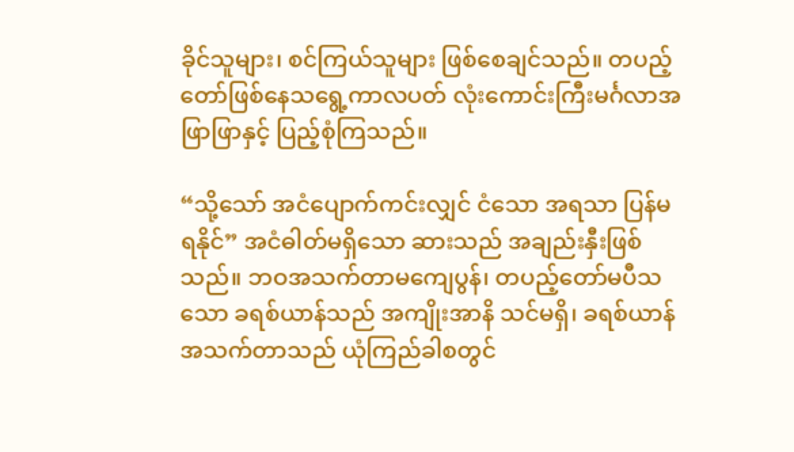ခိုင်သူများ၊ စင်ကြယ်သူများ ဖြစ်စေချင်သည်။ တပည့်တော်ဖြစ်နေသရွေ့ကာလပတ် လုံးကောင်းကြီးမင်္ဂလာအဖြာဖြာနှင့် ပြည့်စုံကြသည်။

“သို့သော် အငံပျောက်ကင်းလျှင် ငံသော အရသာ ပြန်မရနိုင်” အငံဓါတ်မရှိသော ဆားသည် အချည်းနှီးဖြစ်သည်။ ဘဝအသက်တာမကျေပွန်၊ တပည့်တော်မပီသသော ခရစ်ယာန်သည် အကျိုးအာနိ သင်မရှိ၊ ခရစ်ယာန်အသက်တာသည် ယုံကြည်ခါစတွင်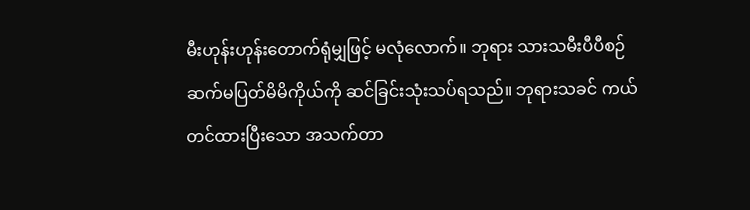မီးဟုန်းဟုန်းတောက်ရုံမျှဖြင့် မလုံလောက်။ ဘုရား သားသမီးပီပီစဉ်ဆက်မပြတ်မိမိကိုယ်ကို ဆင်ခြင်းသုံးသပ်ရသည်။ ဘုရားသခင် ကယ်တင်ထားပြီးသော အသက်တာ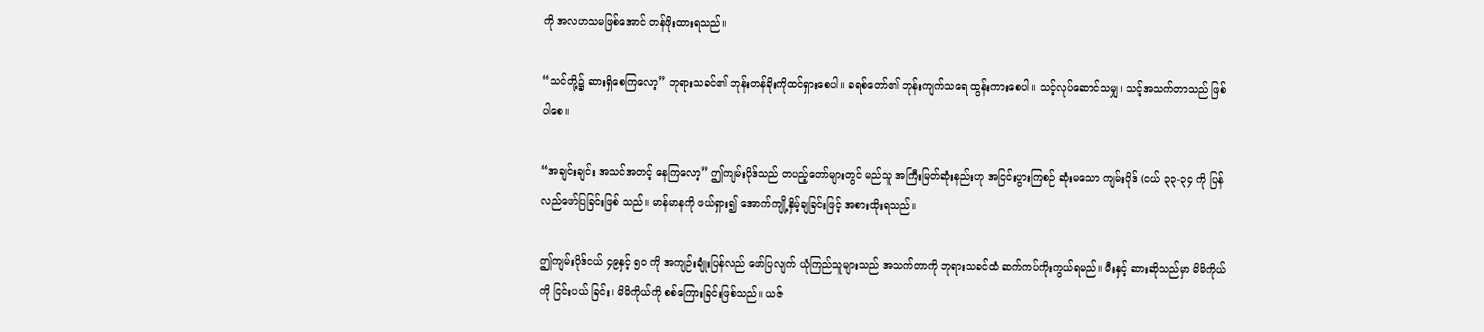ကို အလဟသမဖြစ်အောင် တန်ဖိုးထားရသည်။

“သင်တို့၌ ဆားရှိစေကြလော့” ဘုရားသခင်၏ ဘုန်းတန်ခိုးကိုထင်ရှားစေပါ။ ခရစ်တော်၏ ဘုန်းကျက်သရေ ထွန်းကားစေပါ။ သင့်လုပ်ဆောင်သမျှ၊ သင့်အသက်တာသည် ဖြစ် ပါစေ။

“အချင်းချင်း အသင်အတင့် နေကြလော့” ဤကျမ်းပိုဒ်သည် တပည့်တော်များတွင် မည်သူ အကြီးမြတ်ဆုံးနည်းဟု အငြင်းပွားကြစဉ် ဆုံးမသော ကျမ်းပိုဒ် (ငယ် ၃၃-၃၄ ကို ပြန်လည်ဖော်ပြခြင်းဖြစ် သည်။ မာန်မာနကို ဖယ်ရှား၍ အောက်ကျို့နှိမ့်ချခြင်းဖြင့် အစားထိုးရသည်။

ဤကျမ်းပိုဒ်ငယ် ၄၉နှင့် ၅ဝ ကို အကျဉ်းချုံးပြန်လည် ဖော်ပြလျက် ယုံကြည်သူများသည် အသက်တာကို ဘုရားသခင်ထံ ဆက်ကပ်ကိုးကွယ်ရမည်။ မီးနှင့် ဆားဆိုသည်မှာ မိမိကိုယ်ကို ငြင်းပယ် ခြင်း၊ မိမိကိုယ်ကို စစ်ကြေားခြင်းဖြစ်သည်။ ယဇ်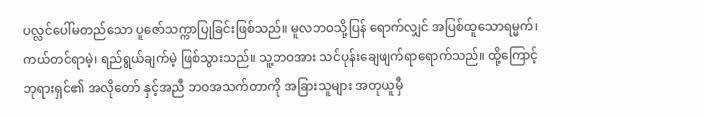ပလ္လင်ပေါ်မတည်သော ပူဇော်သက္ကာပြုခြင်းဖြစ်သည်။ မူလဘဝသို့ပြန် ရောက်လျှင် အပြစ်ထူသောရမ္မက်၊ ကယ်တင်ရာမဲ့၊ ရည်ရွယ်ချက်မဲ့ ဖြစ်သွားသည်။ သူ့ဘဝအား သင်ပုန်းချေဖျက်ရာရောက်သည်။ ထို့ကြောင့် ဘုရားရှင်၏ အလိုတော် နှင့်အညီ ဘဝအသက်တာကို အခြားသူများ အတုယူမှီ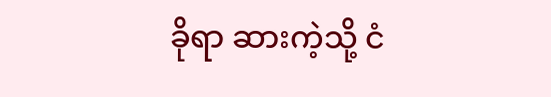ခိုရာ ဆားကဲ့သို့ ငံ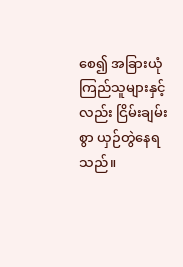စေ၍ အခြားယုံကြည်သူများနှင့် လည်း ငြိမ်းချမ်းစွာ ယှဉ်တွဲနေရသည်။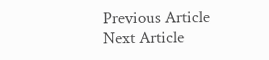Previous Article
Next Article